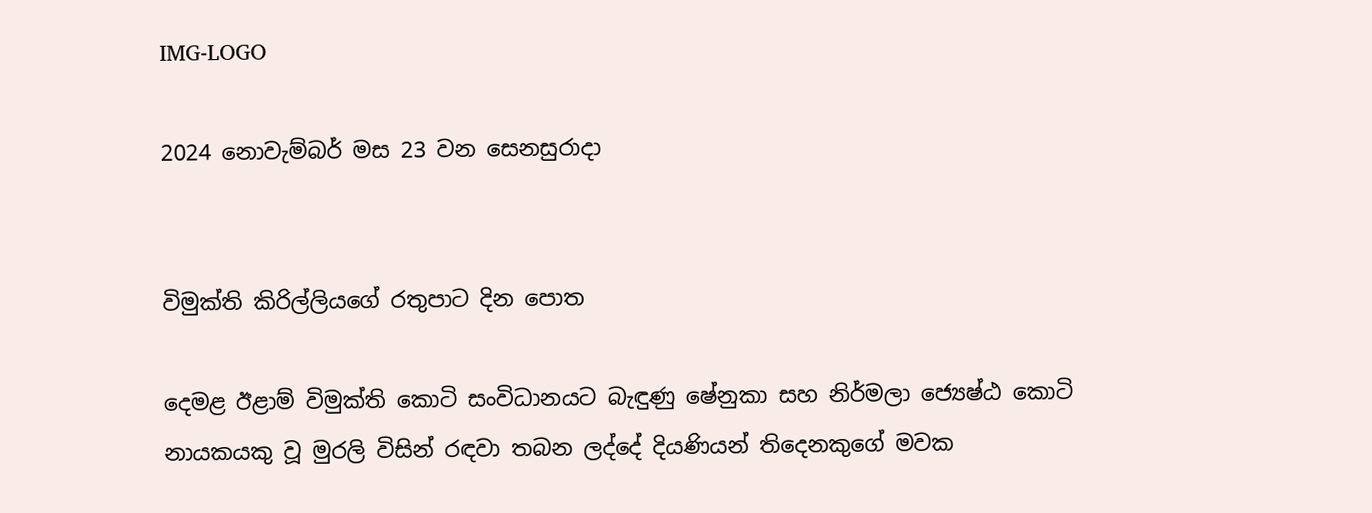IMG-LOGO

2024 නොවැම්බර් මස 23 වන සෙනසුරාදා


විමුක්ති කිරිල්ලියගේ රතුපාට දින පොත

දෙමළ ඊළාම් විමුක්ති කොටි සංවිධානයට බැඳුණු ෂේනුකා සහ නිර්මලා ජ්‍යෙෂ්ඨ කොටි නායකයකු වූ මුරලි විසින් රඳවා තබන ලද්දේ දියණියන් තිදෙනකුගේ මවක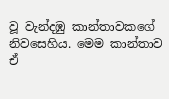වූ වැන්දඹු කාන්තාවකගේ නිවසෙහිය. මෙම කාන්තාව ඒ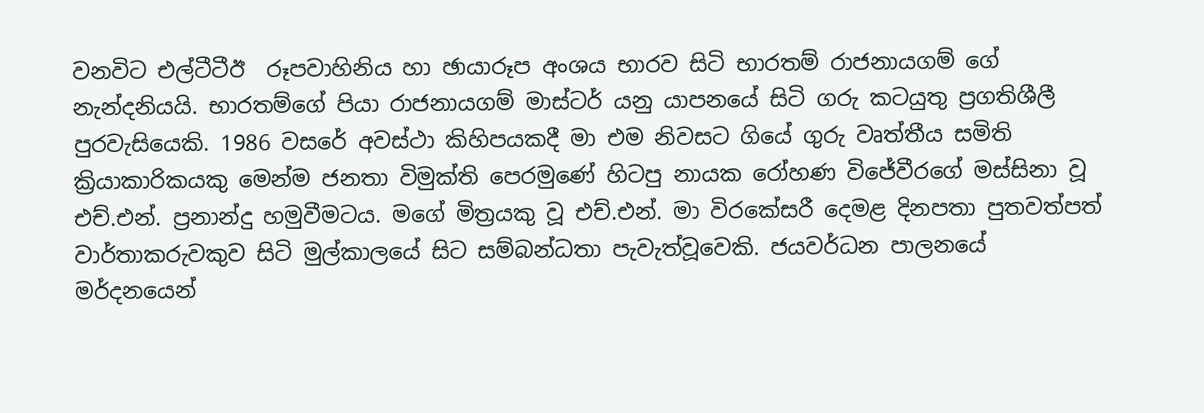වනවිට එල්ටීටීඊ  රූපවාහිනිය හා ඡායාරූප අංශය භාරව සිටි භාරතම් රාජනායගම් ගේ නැන්දනියයි. භාරතම්ගේ පියා රාජනායගම් මාස්ටර් යනු යාපනයේ සිටි ගරු කටයුතු ප්‍රගතිශීලී පුරවැසියෙකි. 1986 වසරේ අවස්ථා කිහිපයකදී මා එම නිවසට ගියේ ගුරු වෘත්තීය සමිති ක්‍රියාකාරිකයකු මෙන්ම ජනතා විමුක්ති පෙරමුණේ හිටපු නායක රෝහණ විජේවීරගේ මස්සිනා වූ එච්.එන්. ප්‍රනාන්දු හමුවීමටය. මගේ මිත්‍රයකු වූ එච්.එන්. මා විරකේසරී දෙමළ දිනපතා පුතවත්පත් වාර්තාකරුවකුව සිටි මුල්කාලයේ සිට සම්බන්ධතා පැවැත්වූවෙකි. ජයවර්ධන පාලනයේ මර්දනයෙන්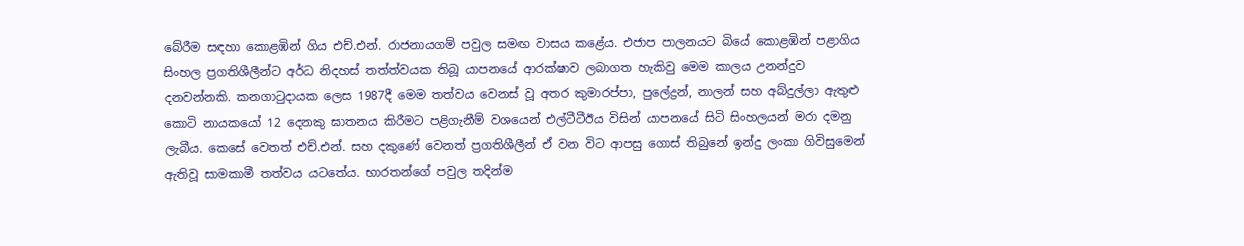බේරීම සඳහා කොළඹින් ගිය එච්.එන්. රාජනායගම් පවුල සමඟ වාසය කළේය. එජාප පාලනයට බියේ කොළඹින් පළාගිය සිංහල ප්‍රගතිශීලීන්ට අර්ධ නිදහස් තත්ත්වයක තිබූ යාපනයේ ආරක්ෂාව ලබාගත හැකිවු මෙම කාලය උනන්දුව දනවන්නකි. කනගාටුදායක ලෙස 1987දී මෙම තත්වය වෙනස් වූ අතර කුමාරප්පා, පුලේද්‍රන්, නාලන් සහ අබ්දුල්ලා ඇතුළු කොටි නායකයෝ 12 දෙනකු ඝාතනය කිරීමට පළිගැනීම් වශයෙන් එල්ටීටීඊය විසින් යාපනයේ සිටි සිංහලයන් මරා දමනු ලැබීය. කෙසේ වෙතත් එච්.එන්. සහ දකුණේ වෙනත් ප්‍රගතිශීලීන් ඒ වන විට ආපසු ගොස් තිබුනේ ඉන්දු ලංකා ගිවිසුමෙන් ඇතිවූ සාමකාමී තත්වය යටතේය. භාරතන්ගේ පවුල තදින්ම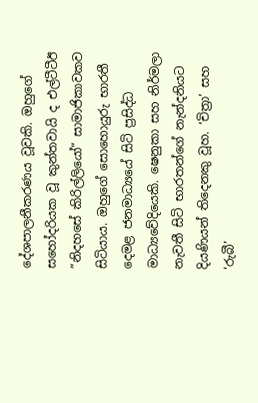දේශපාලනීකරණය වූවකි. ඔහුගේ සහෝදරියක වූ කුන්තවායි ද එල්ටීටීඊ ”නිදහසේ කිරිල්ලියෝ” සාමාජිකාවකව සිටියාය. ඔහුගේ සොහොයුරු භාරතී දෙමළ ජනමාධ්‍යයේ සිටි ප්‍රසිද්ධ මාධ්‍යවේදියෙකි. ෂෙනුකා සහ නිර්මලා නැවතී සිටි භාරතන්ගේ නැන්දනියට දියණියන් තිදෙනකු වූහ. ‘චිත්‍රා’ සහ ‘රුබී’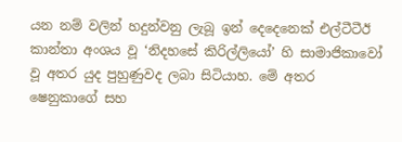යන නම් වලින් හදුන්වනු ලැබූ ඉන් දෙදෙනෙක් එල්ටීටීඊ කාන්තා අංශය වූ ‘නිදහසේ කිරිල්ලියෝ’ හි සාමාජිකාවෝ වූ අතර යුද පුහුණුවද ලබා සිටියාහ. මේ අතර ෂෙනුකාගේ සහ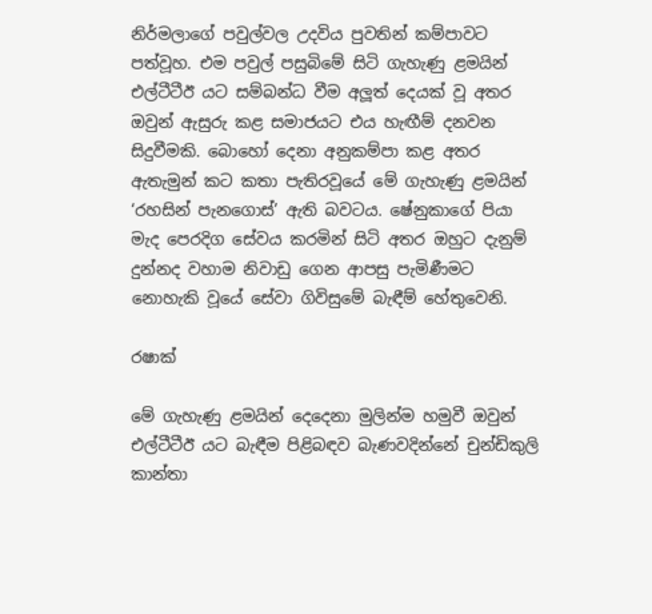නිර්මලාගේ පවුල්වල උදවිය පුවතින් කම්පාවට පත්වූහ. එම පවුල් පසුබිමේ සිටි ගැහැණු ළමයින් එල්ටීටීඊ යට සම්බන්ධ වීම අලූත් දෙයක් වූ අතර ඔවුන් ඇසුරු කළ සමාජයට එය හැඟීම් දනවන සිදුවීමකි. බොහෝ දෙනා අනුකම්පා කළ අතර ඇතැමුන් කට කතා පැතිරවූයේ මේ ගැහැණු ළමයින් ‘රහසින් පැනගොස්’ ඇති බවටය. ෂේනුකාගේ පියා මැද පෙරදිග සේවය කරමින් සිටි අතර ඔහුට දැනුම් දුන්නද වහාම නිවාඩු ගෙන ආපසු පැමිණීමට නොහැකි වූයේ සේවා ගිවිසුමේ බැඳීම් හේතුවෙනි.

රෂාක්

මේ ගැහැණු ළමයින් දෙදෙනා මුලින්ම හමුවී ඔවුන් එල්ටීටීඊ යට බැඳීම පිළිබඳව බැණවදින්නේ චුන්ඩිකුලි කාන්තා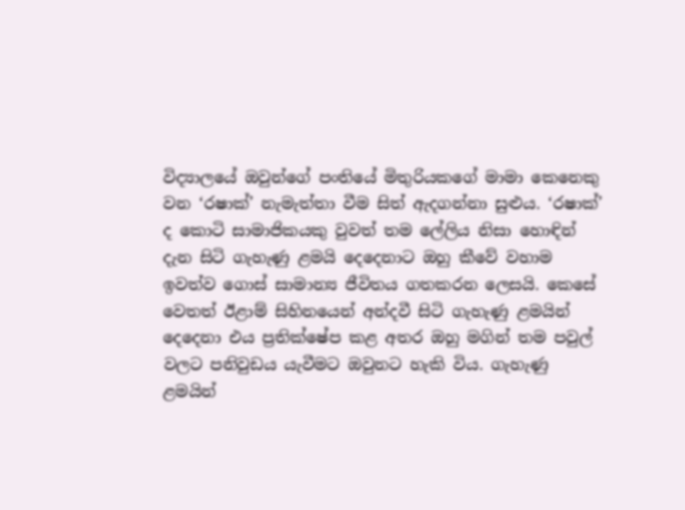විද්‍යාලයේ ඔවුන්ගේ පංතියේ මිතුරියකගේ මාමා කෙනෙකු වන ‘රෂාක්’ නැමැත්තා වීම සිත් ඇදගන්නා සුළුය. ‘රෂාක්’ ද කොටි සාමාජිකයකු වුවත් තම ලේලිය නිසා හොඳින් දැන සිටි ගැහැණු ළමයි දෙදෙනාට ඔහු කීවේ වහාම ඉවත්ව ගොස් සාමාන්‍ය ජීවිතය ගතකරන ලෙසයි. කෙසේ වෙතත් ඊළාම් සිහිනයෙන් අන්දවී සිටි ගැහැණු ළමයින් දෙදෙනා එය ප්‍රතික්ෂේප කළ අතර ඔහු මගින් තම පවුල් වලට පනිවුඩය යැවීමට ඔවුනට හැකි විය. ගැහැණු ළමයින්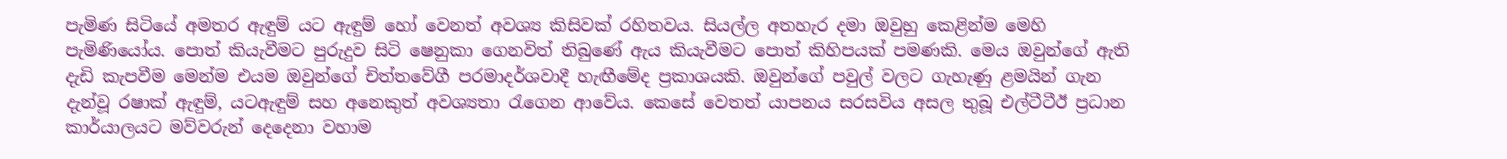පැමිණ සිටියේ අමතර ඇඳුම් යට ඇඳුම් හෝ වෙනත් අවශ්‍ය කිසිවක් රහිතවය. සියල්ල අතහැර දමා ඔවුහු කෙළින්ම මෙහි පැමිණියෝය. පොත් කියැවීමට පුරුදුව සිටි ෂෙනුකා ගෙනවිත් තිබුණේ ඇය කියැවීමට පොත් කිහිපයක් පමණකි. මෙය ඔවුන්ගේ ඇති දැඩි කැපවීම මෙන්ම එයම ඔවුන්ගේ චිත්තවේගී පරමාදර්ශවාදී හැඟීමේද ප්‍රකාශයකි. ඔවුන්ගේ පවුල් වලට ගැහැණු ළමයින් ගැන දැන්වූ රෂාක් ඇඳුම්, යටඇඳුම් සහ අනෙකුත් අවශ්‍යතා රැගෙන ආවේය. කෙසේ වෙතත් යාපනය සරසවිය අසල තුබූ එල්ටීටීඊ ප්‍රධාන කාර්යාලයට මව්වරුන් දෙදෙනා වහාම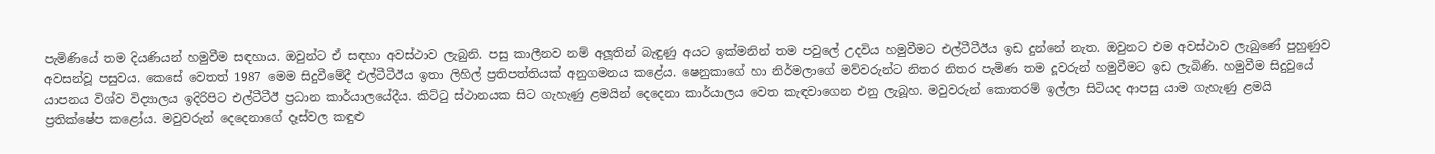පැමිණියේ තම දියණියන් හමුවීම සඳහාය. ඔවුන්ට ඒ සඳහා අවස්ථාව ලැබුනි. පසු කාලීනව නම් අලූතින් බැඳුණු අයට ඉක්මනින් තම පවුලේ උදවිය හමුවීමට එල්ටීටීඊය ඉඩ දුන්නේ නැත. ඔවුනට එම අවස්ථාව ලැබුණේ පුහුණුව අවසන්වූ පසුවය. කෙසේ වෙතත් 1987 මෙම සිදුවීමේදී එල්ටීටීඊය ඉතා ලිහිල් ප්‍රතිපත්තියක් අනුගමනය කළේය. ෂෙනුකාගේ හා නිර්මලාගේ මව්වරුන්ට නිතර නිතර පැමිණ තම දූවරුන් හමුවීමට ඉඩ ලැබිණි. හමුවීම සිදුවුයේ යාපනය විශ්ව විද්‍යාලය ඉදිරිපිට එල්ටීටීඊ ප්‍රධාන කාර්යාලයේදීය. කිට්ටු ස්ථානයක සිට ගැහැණු ළමයින් දෙදෙනා කාර්යාලය වෙත කැඳවාගෙන එනු ලැබූහ. මවුවරුන් කොතරම් ඉල්ලා සිටියද ආපසු යාම ගැහැණු ළමයි ප්‍රතික්ෂේප කළෝය. මවුවරුන් දෙදෙනාගේ දෑස්වල කඳුළු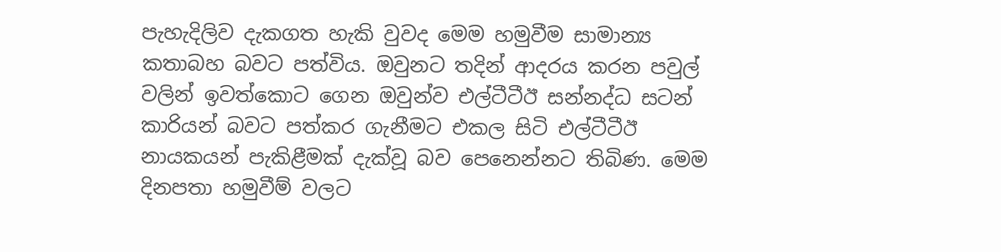පැහැදිලිව දැකගත හැකි වුවද මෙම හමුවීම සාමාන්‍ය කතාබහ බවට පත්විය. ඔවුනට තදින් ආදරය කරන පවුල් වලින් ඉවත්කොට ගෙන ඔවුන්ව එල්ටීටීඊ සන්නද්ධ සටන් කාරියන් බවට පත්කර ගැනීමට එකල සිටි එල්ටීටීඊ නායකයන් පැකිළීමක් දැක්වූ බව පෙනෙන්නට තිබිණ. මෙම දිනපතා හමුවීම් වලට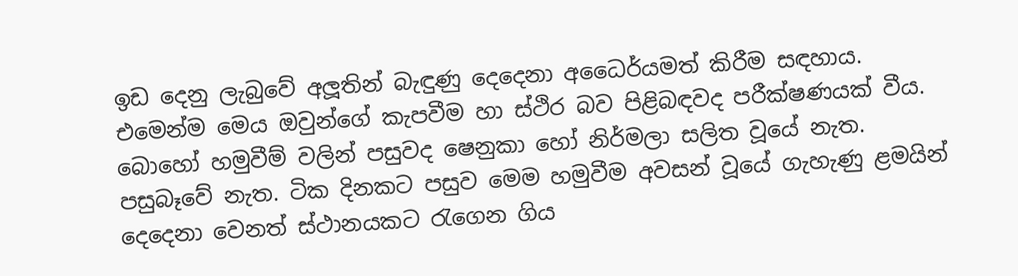ඉඩ දෙනු ලැබුවේ අලූතින් බැඳුණු දෙදෙනා අධෛර්යමත් කිරීම සඳහාය. එමෙන්ම මෙය ඔවුන්ගේ කැපවීම හා ස්ථිර බව පිළිබඳවද පරීක්ෂණයක් වීය. බොහෝ හමුවීම් වලින් පසුවද ෂෙනුකා හෝ නිර්මලා සලිත වූයේ නැත. පසුබෑවේ නැත. ටික දිනකට පසුව මෙම හමුවීම අවසන් වූයේ ගැහැණු ළමයින් දෙදෙනා වෙනත් ස්ථානයකට රැගෙන ගිය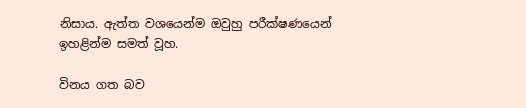නිසාය. ඇත්ත වශයෙන්ම ඔවුහු පරීක්ෂණයෙන් ඉහළින්ම සමත් වූහ.

විනය ගත බව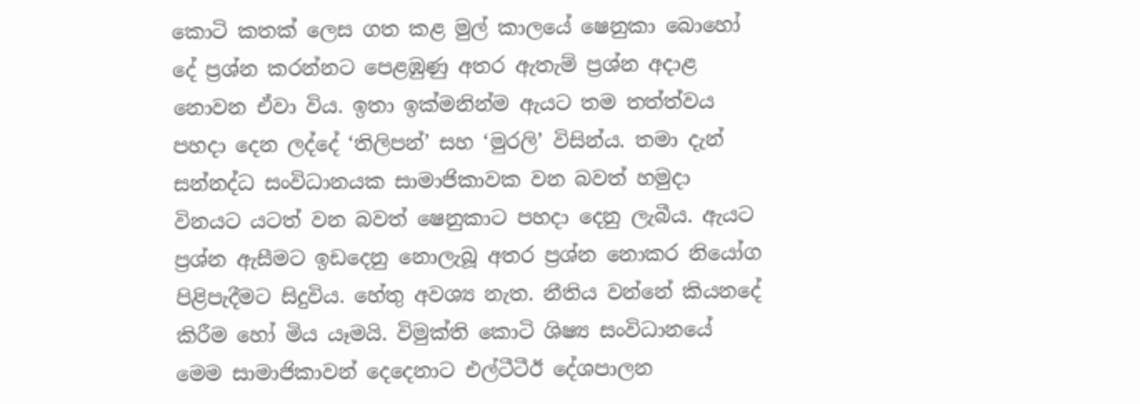කොටි කතක් ලෙස ගත කළ මුල් කාලයේ ෂෙනුකා බොහෝ දේ ප්‍රශ්න කරන්නට පෙළඹුණු අතර ඇතැම් ප්‍රශ්න අදාළ නොවන ඒවා විය. ඉතා ඉක්මනින්ම ඇයට තම තත්ත්වය පහදා දෙන ලද්දේ ‘තිලිපන්’ සහ ‘මුරලි’ විසින්ය. තමා දැන් සන්නද්ධ සංවිධානයක සාමාජිකාවක වන බවත් හමුදා විනයට යටත් වන බවත් ෂෙනුකාට පහදා දෙනු ලැබීය. ඇයට ප්‍රශ්න ඇසීමට ඉඩදෙනු නොලැබූ අතර ප්‍රශ්න නොකර නියෝග පිළිපැදීමට සිදුවිය. හේතු අවශ්‍ය නැත. නීතිය වන්නේ කියනදේ කිරීම හෝ මිය යෑමයි. විමුක්ති කොටි ශිෂ්‍ය සංවිධානයේ මෙම සාමාජිකාවන් දෙදෙනාට එල්ටීටීඊ දේශපාලන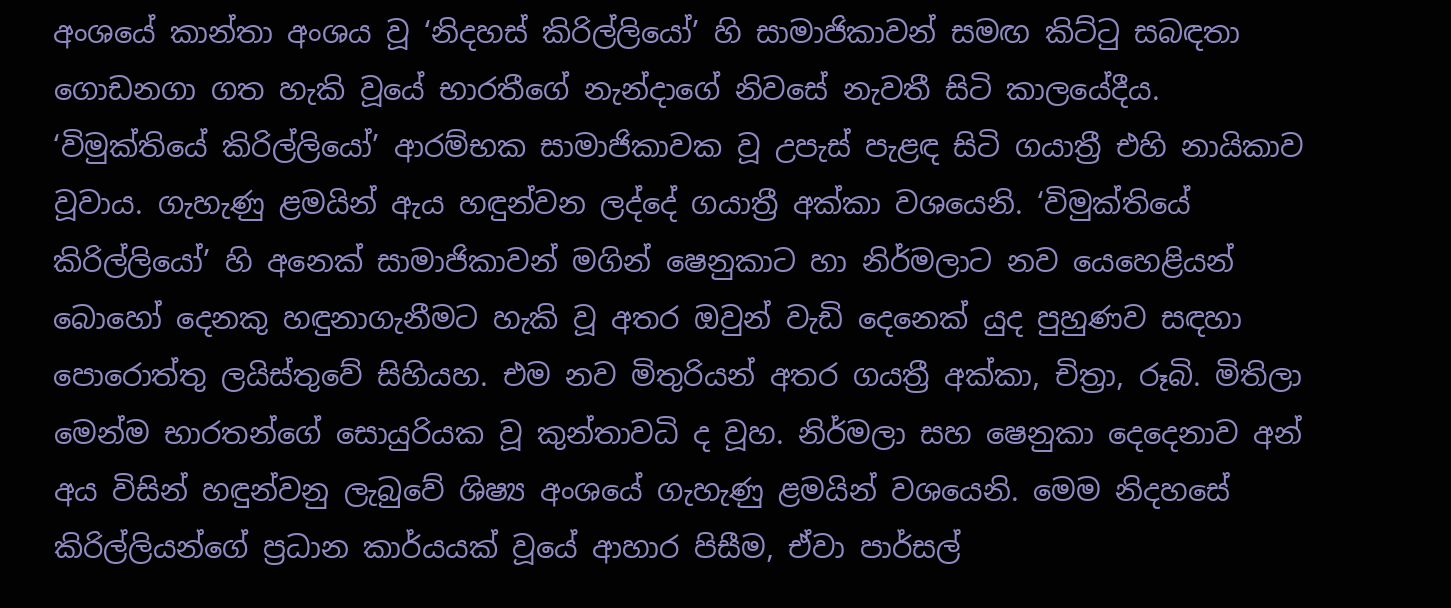අංශයේ කාන්තා අංශය වූ ‘නිදහස් කිරිල්ලියෝ’ හි සාමාජිකාවන් සමඟ කිට්ටු සබඳතා ගොඩනගා ගත හැකි වූයේ භාරතීගේ නැන්දාගේ නිවසේ නැවතී සිටි කාලයේදීය. ‘විමුක්තියේ කිරිල්ලියෝ’ ආරම්භක සාමාජිකාවක වූ උපැස් පැළඳ සිටි ගයාත්‍රී එහි නායිකාව වූවාය. ගැහැණු ළමයින් ඇය හඳුන්වන ලද්දේ ගයාත්‍රී අක්කා වශයෙනි. ‘විමුක්තියේ කිරිල්ලියෝ’ හි අනෙක් සාමාජිකාවන් මගින් ෂෙනුකාට හා නිර්මලාට නව යෙහෙළියන් බොහෝ දෙනකු හඳුනාගැනීමට හැකි වූ අතර ඔවුන් වැඩි දෙනෙක් යුද පුහුණව සඳහා පොරොත්තු ලයිස්තුවේ සිහියහ. එම නව මිතුරියන් අතර ගයත්‍රී අක්කා, චිත්‍රා, රූබි. මිතිලා මෙන්ම භාරතන්ගේ සොයුරියක වූ කුන්තාවධි ද වූහ. නිර්මලා සහ ෂෙනුකා දෙදෙනාව අන් අය විසින් හඳුන්වනු ලැබුවේ ශිෂ්‍ය අංශයේ ගැහැණු ළමයින් වශයෙනි. මෙම නිදහසේ කිරිල්ලියන්ගේ ප්‍රධාන කාර්යයක් වූයේ ආහාර පිසීම, ඒවා පාර්සල්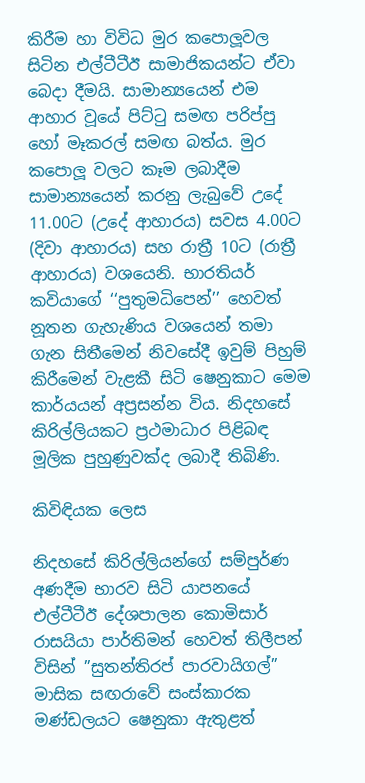කිරීම හා විවිධ මුර කපොලූවල සිටින එල්ටීටීඊ සාමාජිකයන්ට ඒවා බෙදා දීමයි. සාමාන්‍යයෙන් එම ආහාර වූයේ පිට්ටු සමඟ පරිප්පු හෝ මෑකරල් සමඟ බත්ය. මුර කපොලූ වලට කෑම ලබාදීම සාමාන්‍යයෙන් කරනු ලැබුවේ උදේ 11.00ට (උදේ ආහාරය) සවස 4.00ට  (දිවා ආහාරය) සහ රාත්‍රී 10ට (රාත්‍රී ආහාරය) වශයෙනි. භාරතියර් කවියාගේ ‘‘පුතුමධිපෙන්’’ හෙවත් නූතන ගැහැණිය වශයෙන් තමා ගැන සිතීමෙන් නිවසේදී ඉවුම් පිහුම් කිරීමෙන් වැළකී සිටි ෂෙනුකාට මෙම කාර්යයන් අප්‍රසන්න විය. නිදහසේ කිරිල්ලියකට ප්‍රථමාධාර පිළිබඳ මූලික පුහුණුවක්ද ලබාදී තිබිණි.

කිවිඳියක ලෙස

නිදහසේ කිරිල්ලියන්ගේ සම්පුර්ණ අණදීම භාරව සිටි යාපනයේ එල්ටීටීඊ දේශපාලන කොමිසාර් රාසයියා පාර්තිමන් හෙවත් තිලීපන් විසින් ”සුතන්තිරප් පාරවායිගල්” මාසික සඟරාවේ සංස්කාරක මණ්ඩලයට ෂෙනුකා ඇතුළත්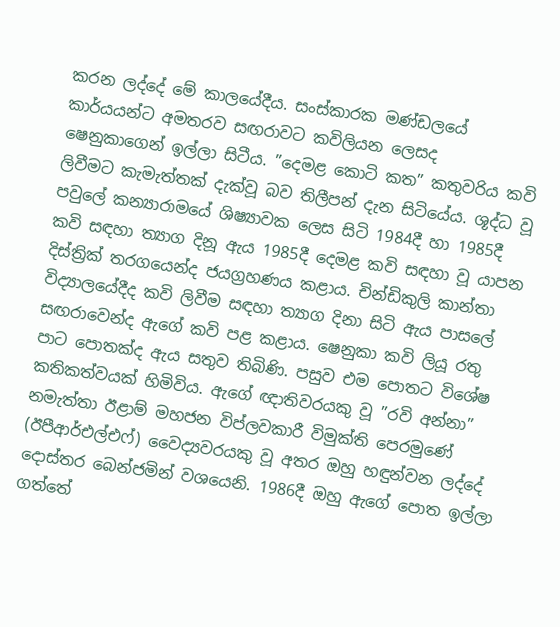කරන ලද්දේ මේ කාලයේදීය. සංස්කාරක මණ්ඩලයේ කාර්යයන්ට අමතරව සඟරාවට කවිලියන ලෙසද ෂෙනුකාගෙන් ඉල්ලා සිටීය. ”දෙමළ කොටි කත” කතුවරිය කවි ලිවීමට කැමැත්තක් දැක්වූ බව තිලීපන් දැන සිටියේය. ශූද්ධ වූ පවුලේ කන්‍යාරාමයේ ශිෂ්‍යාවක ලෙස සිටි 1984දී හා 1985දී කවි සඳහා ත්‍යාග දිනූ ඇය 1985දී දෙමළ කවි සඳහා වූ යාපන දිස්ත්‍රික් තරගයෙන්ද ජයග්‍රහණය කළාය. චින්ඩිකුලි කාන්තා විද්‍යාලයේදීද කවි ලිවීම සඳහා ත්‍යාග දිනා සිටි ඇය පාසලේ සඟරාවෙන්ද ඇගේ කවි පළ කළාය. ෂෙනුකා කවි ලියූ රතු පාට පොතක්ද ඇය සතුව තිබිණි. පසුව එම පොතට විශේෂ කතිකත්වයක් හිමිවිය. ඇගේ ඥාතිවරයකු වූ ”රවි අන්නා” නමැත්තා ඊළාම් මහජන විප්ලවකාරී විමුක්ති පෙරමුණේ (ඊපීආර්එල්එෆ්) වෛද්‍යවරයකු වූ අතර ඔහු හඳුන්වන ලද්දේ දොස්තර බෙන්ජමින් වශයෙනි. 1986දී ඔහු ඇගේ පොත ඉල්ලා ගත්තේ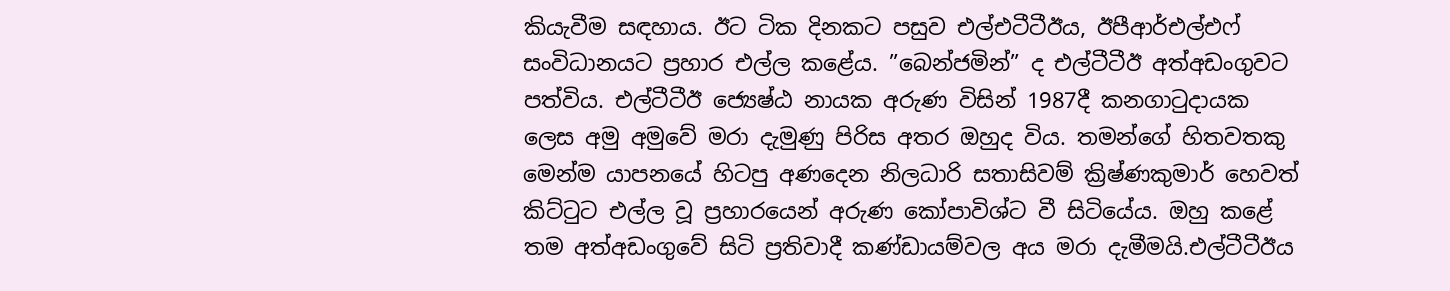කියැවීම සඳහාය. ඊට ටික දිනකට පසුව එල්එටීටීඊය, ඊපීආර්එල්එෆ් සංවිධානයට ප්‍රහාර එල්ල කළේය. ”බෙන්ජමින්” ද එල්ටීටීඊ අත්අඩංගුවට පත්විය. එල්ටීටීඊ ජ්‍යෙෂ්ඨ නායක අරුණ විසින් 1987දී කනගාටුදායක ලෙස අමු අමුවේ මරා දැමුණු පිරිස අතර ඔහුද විය. තමන්ගේ හිතවතකු මෙන්ම යාපනයේ හිටපු අණදෙන නිලධාරි සතාසිවම් ක්‍රිෂ්ණකුමාර් හෙවත් කිට්ටුට එල්ල වූ ප්‍රහාරයෙන් අරුණ කෝපාවිශ්ට වී සිටියේය. ඔහු කළේ තම අත්අඩංගුවේ සිටි ප්‍රතිවාදී කණ්ඩායම්වල අය මරා දැමීමයි.එල්ටීටීඊය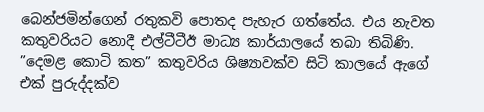බෙන්ජමින්ගෙන් රතුකවි පොතද පැහැර ගත්තේය. එය නැවත කතුවරියට නොදී එල්ටීටීඊ මාධ්‍ය කාර්යාලයේ තබා තිබිණි. ”දෙමළ කොටි කත” කතුවරිය ශිෂ්‍යාවක්ව සිටි කාලයේ ඇගේ එක් පුරුද්දක්ව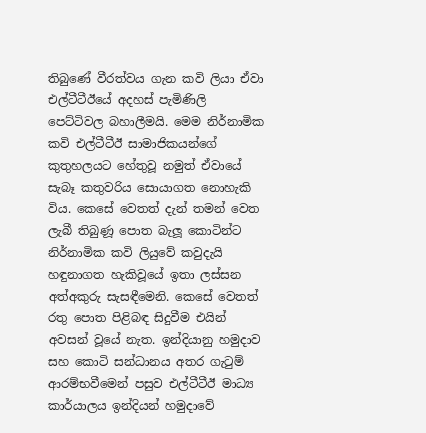තිබුණේ වීරත්වය ගැන කවි ලියා ඒවා එල්ටීටීඊයේ අදහස් පැමිණිලි පෙට්ටිවල බහාලීමයි. මෙම නිර්නාමික කවි එල්ටීටීඊ සාමාජිකයන්ගේ කුතුහලයට හේතුවූ නමුත් ඒවායේ සැබෑ කතුවරිය සොයාගත නොහැකි විය. කෙසේ වෙතත් දැන් තමන් වෙත ලැබී තිබුණූ පොත බැලූ කොටින්ට නිර්නාමික කවි ලියුවේ කවුදැයි හඳුනාගත හැකිවූයේ ඉතා ලස්සන අත්අකුරු සැසඳීමෙනි. කෙසේ වෙතත් රතු පොත පිළිබඳ සිදුවීම එයින් අවසන් වූයේ නැත. ඉන්දියානු හමුදාව සහ කොටි සන්ධානය අතර ගැටුම් ආරම්භවීමෙන් පසුව එල්ටීටීඊ මාධ්‍ය කාර්යාලය ඉන්දියන් හමුදාවේ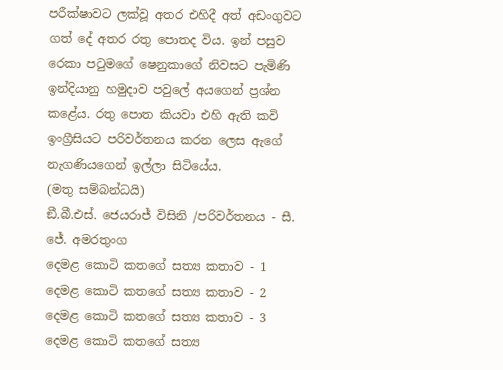පරීක්ෂාවට ලක්වූ අතර එහිදී අත් අඩංගුවට ගත් දේ අතර රතු පොතද විය. ඉන් පසුව රෙකා පටුමගේ ෂෙනුකාගේ නිවසට පැමිණි ඉන්දියානු හමුදාව පවුලේ අයගෙන් ප්‍රශ්න කළේය. රතු පොත කියවා එහි ඇති කවි ඉංග්‍රීසියට පරිවර්තනය කරන ලෙස ඇගේ නැගණියගෙන් ඉල්ලා සිටියේය.
(මතු සම්බන්ධයි)
ඞී.බී.එස්. ජෙයරාජ් විසිනි /පරිවර්තනය - සී. ජේ. අමරතුංග
දෙමළ කොටි කතගේ සත්‍ය කතාව - 1 දෙමළ කොටි කතගේ සත්‍ය කතාව - 2 දෙමළ කොටි කතගේ සත්‍ය කතාව - 3 දෙමළ කොටි කතගේ සත්‍ය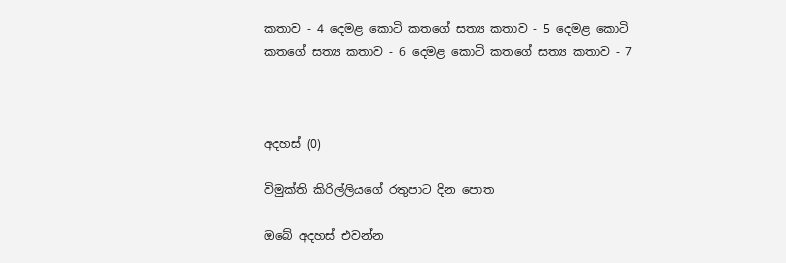කතාව - 4 දෙමළ කොටි කතගේ සත්‍ය කතාව - 5 දෙමළ කොටි කතගේ සත්‍ය කතාව - 6 දෙමළ කොටි කතගේ සත්‍ය කතාව - 7



අදහස් (0)

විමුක්ති කිරිල්ලියගේ රතුපාට දින පොත

ඔබේ අදහස් එවන්න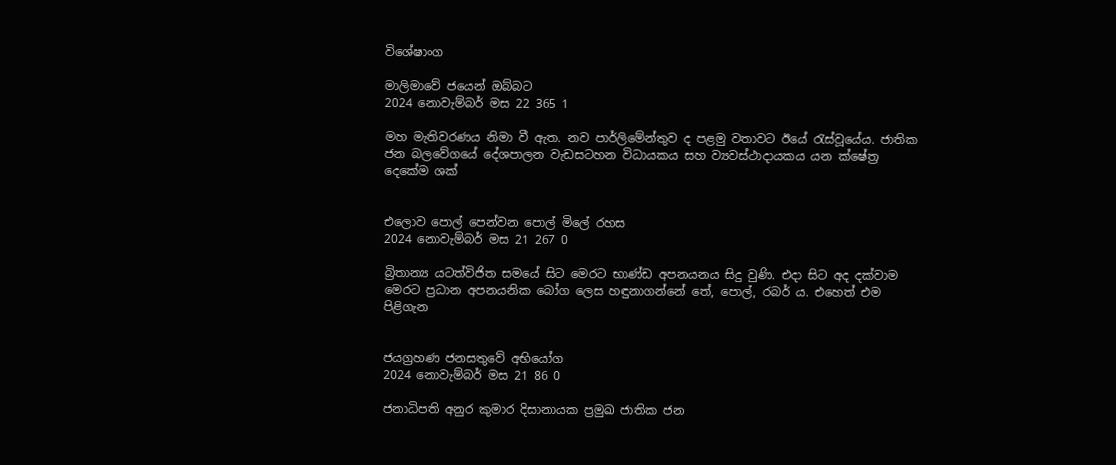විශේෂාංග

මාලිමාවේ ජයෙන් ඔබ්බට
2024 නොවැම්බර් මස 22 365 1

මහ මැතිවරණය නිමා වී ඇත. නව පාර්ලිමේන්තුව ද පළමු වතාවට ඊයේ රැස්වූයේය. ජාතික ජන බලවේගයේ දේශපාලන වැඩසටහන විධායකය සහ ව්‍යවස්ථාදායකය යන ක්ෂේත්‍ර දෙකේම ශක්


එලොව පොල් පෙන්වන පොල් මිලේ රහස
2024 නොවැම්බර් මස 21 267 0

බ්‍රිතාන්‍ය යටත්විජිත සමයේ සිට මෙරට භාණ්ඩ අපනයනය සිදු වුණි. එදා සිට අද දක්වාම මෙරට ප්‍රධාන අපනයනික බෝග ලෙස හඳුනාගන්නේ තේ, පොල්, රබර් ය. එහෙත් එම පිළිගැන


ජයග්‍රහණ ජනසතුවේ අභියෝග
2024 නොවැම්බර් මස 21 86 0

ජනාධිපති අනුර කුමාර දිසානායක ප්‍රමුඛ ජාතික ජන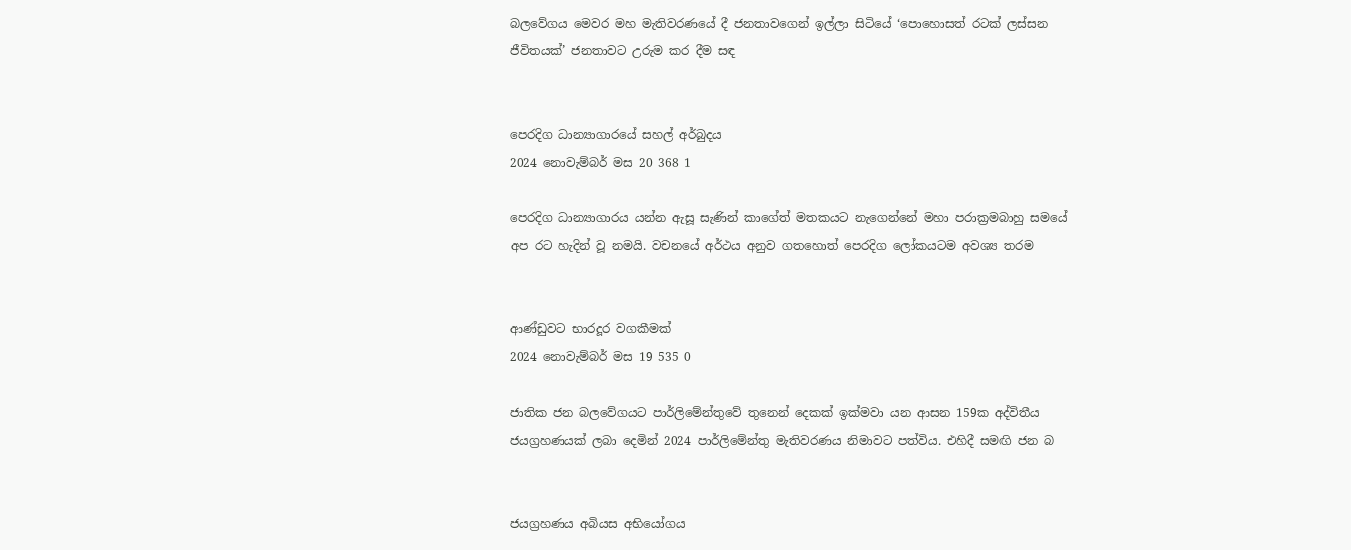බලවේගය මෙවර මහ මැතිවරණයේ දී ජනතාවගෙන් ඉල්ලා සිටියේ ‘පොහොසත් රටක් ලස්සන ජීවිතයක්’ ජනතාවට උරුම කර දීම සඳ


පෙරදිග ධාන්‍යාගාරයේ සහල් අර්බුදය
2024 නොවැම්බර් මස 20 368 1

පෙරදිග ධාන්‍යාගාරය යන්න ඇසූ සැණින් කාගේත් මතකයට නැගෙන්නේ මහා පරාක්‍රමබාහු සමයේ අප රට හැදින් වූ නමයි. වචනයේ අර්ථය අනුව ගතහොත් පෙරදිග ලෝකයටම අවශ්‍ය තරම


ආණ්ඩුවට භාරදූර වගකීමක්
2024 නොවැම්බර් මස 19 535 0

ජාතික ජන බලවේගයට පාර්ලිමේන්තුවේ තුනෙන් දෙකක් ඉක්මවා යන ආසන 159ක අද්විතීය ජයග්‍රහණයක් ලබා දෙමින් 2024 පාර්ලිමේන්තු මැතිවරණය නිමාවට පත්විය. එහිදී සමඟි ජන බ


ජයග්‍රහණය අබියස අභියෝගය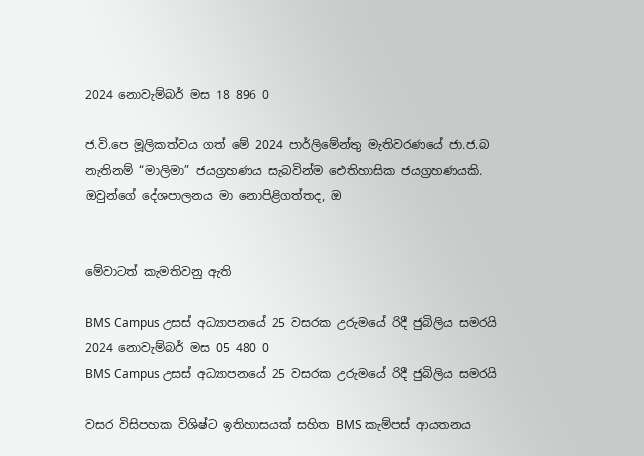2024 නොවැම්බර් මස 18 896 0

ජ.වි.පෙ මූලිකත්වය ගත් මේ 2024 පාර්ලිමේන්තු මැතිවරණයේ ජා.ජ.බ නැතිනම් “මාලිමා” ජයග්‍රහණය සැබවින්ම ඓතිහාසික ජයග්‍රහණයකි. ඔවුන්ගේ දේශපාලනය මා නොපිළිගත්තද, ඔ


මේවාටත් කැමතිවනු ඇති

BMS Campus උසස් අධ්‍යාපනයේ 25 වසරක උරුමයේ රිදී ජුබිලිය සමරයි 2024 නොවැම්බර් මස 05 480 0
BMS Campus උසස් අධ්‍යාපනයේ 25 වසරක උරුමයේ රිදී ජුබිලිය සමරයි

වසර විසිපහක විශිෂ්ට ඉතිහාසයක් සහිත BMS කැම්පස් ආයතනය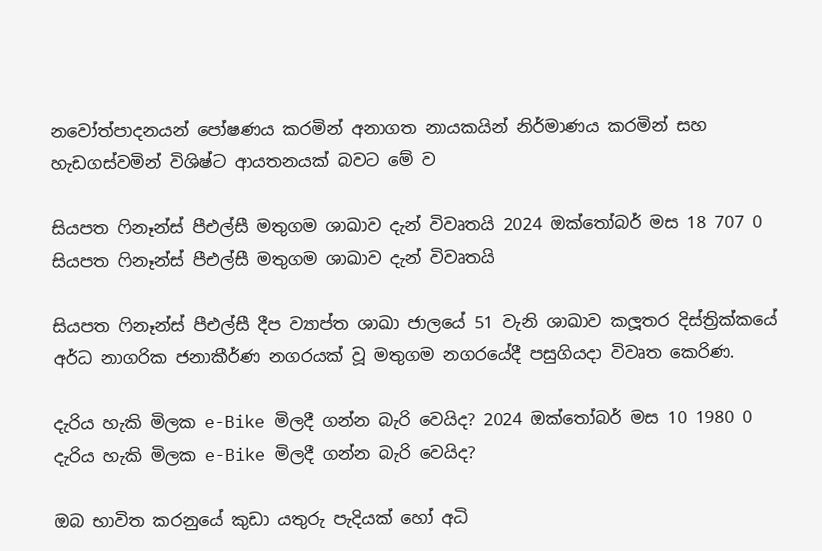නවෝත්පාදනයන් පෝෂණය කරමින් අනාගත නායකයින් නිර්මාණය කරමින් සහ හැඩගස්වමින් විශිෂ්ට ආයතනයක් බවට මේ ව

සියපත ෆිනෑන්ස් පීඑල්සී මතුගම ශාඛාව දැන් විවෘතයි 2024 ඔක්තෝබර් මස 18 707 0
සියපත ෆිනෑන්ස් පීඑල්සී මතුගම ශාඛාව දැන් විවෘතයි

සියපත ෆිනෑන්ස් පීඑල්සී දීප ව්‍යාප්ත ශාඛා ජාලයේ 51 වැනි ශාඛාව කලූතර දිස්ත්‍රික්කයේ අර්ධ නාගරික ජනාකීර්ණ නගරයක් වූ මතුගම නගරයේදී පසුගියදා විවෘත කෙරිණ.

දැරිය හැකි මිලක e-Bike මිලදී ගන්න බැරි වෙයිද? 2024 ඔක්තෝබර් මස 10 1980 0
දැරිය හැකි මිලක e-Bike මිලදී ගන්න බැරි වෙයිද?

ඔබ භාවිත කරනුයේ කුඩා යතුරු පැදියක් හෝ අධි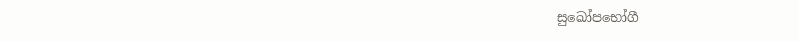සුඛෝපභෝගී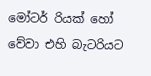මෝටර් රියක් හෝ වේවා එහි බැටරියට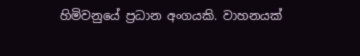හිමිවනුයේ ප්‍රධාන අංගයකි. වාහනයක්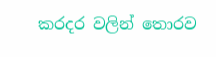කරදර වලින් තොරව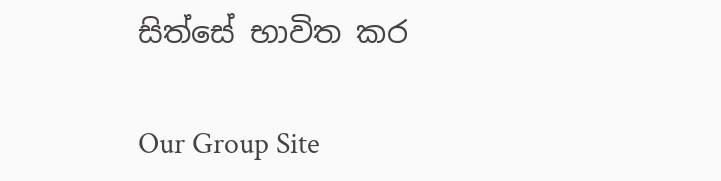සිත්සේ භාවිත කර

Our Group Site